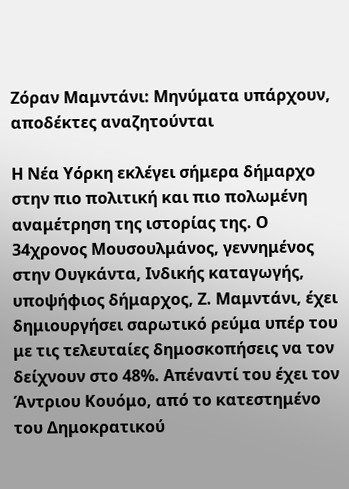Ζόραν Μαμντάνι: Μηνύματα υπάρχουν, αποδέκτες αναζητούνται

Η Νέα Υόρκη εκλέγει σήμερα δήμαρχο στην πιο πολιτική και πιο πολωμένη αναμέτρηση της ιστορίας της. Ο 34χρονος Μουσουλμάνος, γεννημένος στην Ουγκάντα, Ινδικής καταγωγής, υποψήφιος δήμαρχος, Ζ. Μαμντάνι, έχει δημιουργήσει σαρωτικό ρεύμα υπέρ του με τις τελευταίες δημοσκοπήσεις να τον δείχνουν στο 48%. Απέναντί του έχει τον Άντριου Κουόμο, από το κατεστημένο του Δημοκρατικού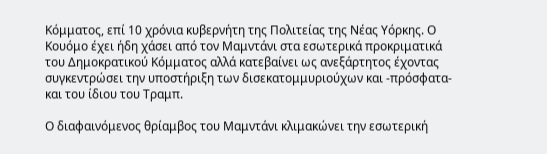Κόμματος, επί 10 χρόνια κυβερνήτη της Πολιτείας της Νέας Υόρκης. Ο Κουόμο έχει ήδη χάσει από τον Μαμντάνι στα εσωτερικά προκριματικά του Δημοκρατικού Κόμματος αλλά κατεβαίνει ως ανεξάρτητος έχοντας συγκεντρώσει την υποστήριξη των δισεκατομμυριούχων και -πρόσφατα- και του ίδιου του Τραμπ.

Ο διαφαινόμενος θρίαμβος του Μαμντάνι κλιμακώνει την εσωτερική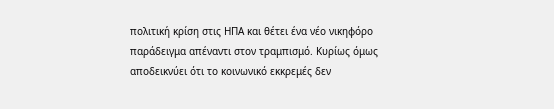πολιτική κρίση στις ΗΠΑ και θέτει ένα νέο νικηφόρο παράδειγμα απέναντι στον τραμπισμό. Κυρίως όμως αποδεικνύει ότι το κοινωνικό εκκρεμές δεν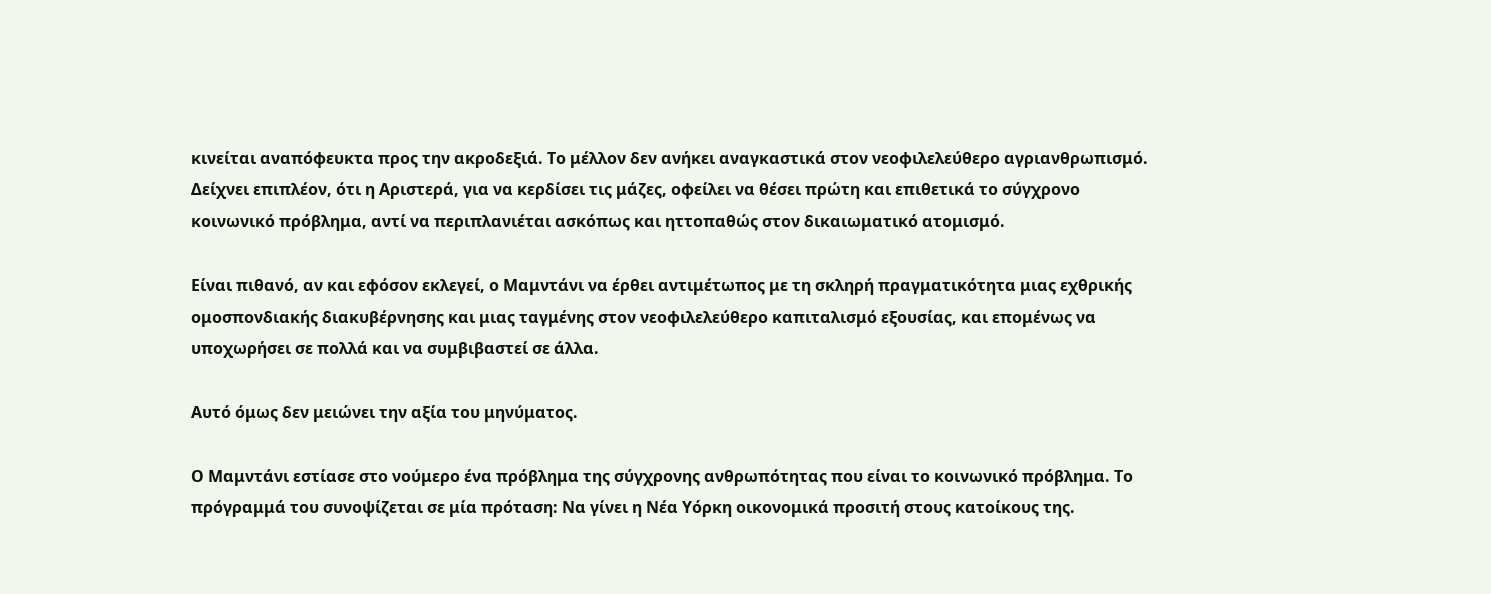κινείται αναπόφευκτα προς την ακροδεξιά. Το μέλλον δεν ανήκει αναγκαστικά στον νεοφιλελεύθερο αγριανθρωπισμό. Δείχνει επιπλέον, ότι η Αριστερά, για να κερδίσει τις μάζες, οφείλει να θέσει πρώτη και επιθετικά το σύγχρονο κοινωνικό πρόβλημα, αντί να περιπλανιέται ασκόπως και ηττοπαθώς στον δικαιωματικό ατομισμό.

Είναι πιθανό, αν και εφόσον εκλεγεί, ο Μαμντάνι να έρθει αντιμέτωπος με τη σκληρή πραγματικότητα μιας εχθρικής ομοσπονδιακής διακυβέρνησης και μιας ταγμένης στον νεοφιλελεύθερο καπιταλισμό εξουσίας, και επομένως να υποχωρήσει σε πολλά και να συμβιβαστεί σε άλλα.

Αυτό όμως δεν μειώνει την αξία του μηνύματος.

Ο Μαμντάνι εστίασε στο νούμερο ένα πρόβλημα της σύγχρονης ανθρωπότητας που είναι το κοινωνικό πρόβλημα. Το πρόγραμμά του συνοψίζεται σε μία πρόταση: Να γίνει η Νέα Υόρκη οικονομικά προσιτή στους κατοίκους της.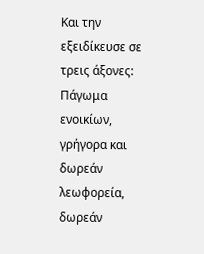Και την εξειδίκευσε σε τρεις άξονες: Πάγωμα ενοικίων, γρήγορα και δωρεάν λεωφορεία, δωρεάν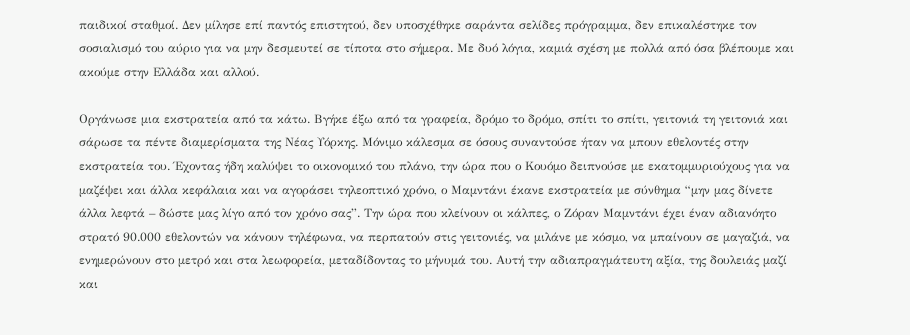παιδικοί σταθμοί. Δεν μίλησε επί παντός επιστητού, δεν υποσχέθηκε σαράντα σελίδες πρόγραμμα, δεν επικαλέστηκε τον σοσιαλισμό του αύριο για να μην δεσμευτεί σε τίποτα στο σήμερα. Με δυό λόγια, καμιά σχέση με πολλά από όσα βλέπουμε και ακούμε στην Ελλάδα και αλλού.

Οργάνωσε μια εκστρατεία από τα κάτω. Βγήκε έξω από τα γραφεία, δρόμο το δρόμο, σπίτι το σπίτι, γειτονιά τη γειτονιά και σάρωσε τα πέντε διαμερίσματα της Νέας Υόρκης. Μόνιμο κάλεσμα σε όσους συναντούσε ήταν να μπουν εθελοντές στην εκστρατεία του. Έχοντας ήδη καλύψει το οικονομικό του πλάνο, την ώρα που ο Κουόμο δειπνούσε με εκατομμυριούχους για να μαζέψει και άλλα κεφάλαια και να αγοράσει τηλεοπτικό χρόνο, ο Μαμντάνι έκανε εκστρατεία με σύνθημα “μην μας δίνετε άλλα λεφτά – δώστε μας λίγο από τον χρόνο σας”. Την ώρα που κλείνουν οι κάλπες, ο Ζόραν Μαμντάνι έχει έναν αδιανόητο στρατό 90.000 εθελοντών να κάνουν τηλέφωνα, να περπατούν στις γειτονιές, να μιλάνε με κόσμο, να μπαίνουν σε μαγαζιά, να ενημερώνουν στο μετρό και στα λεωφορεία, μεταδίδοντας το μήνυμά του. Αυτή την αδιαπραγμάτευτη αξία, της δουλειάς μαζί και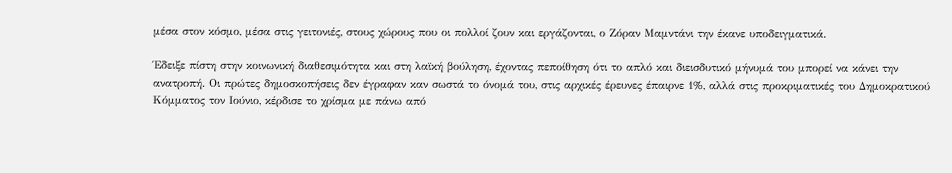μέσα στον κόσμο, μέσα στις γειτονιές, στους χώρους που οι πολλοί ζουν και εργάζονται, ο Ζόραν Μαμντάνι την έκανε υποδειγματικά.

Έδειξε πίστη στην κοινωνική διαθεσιμότητα και στη λαϊκή βούληση, έχοντας πεποίθηση ότι το απλό και διεισδυτικό μήνυμά του μπορεί να κάνει την ανατροπή. Οι πρώτες δημοσκοπήσεις δεν έγραφαν καν σωστά το όνομά του, στις αρχικές έρευνες έπαιρνε 1%, αλλά στις προκριματικές του Δημοκρατικού Κόμματος τον Ιούνιο, κέρδισε το χρίσμα με πάνω από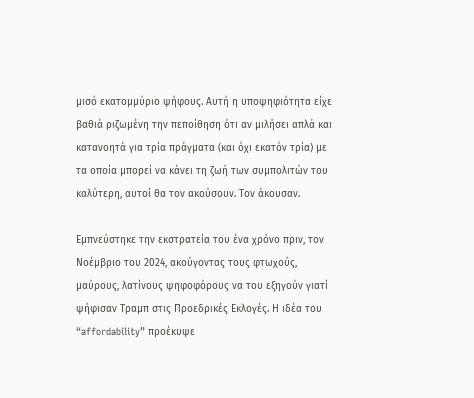μισό εκατομμύριο ψήφους. Αυτή η υποψηφιότητα είχε βαθιά ριζωμένη την πεποίθηση ότι αν μιλήσει απλά και κατανοητά για τρία πράγματα (και όχι εκατόν τρία) με τα οποία μπορεί να κάνει τη ζωή των συμπολιτών του καλύτερη, αυτοί θα τον ακούσουν. Τον άκουσαν.

Εμπνεύστηκε την εκστρατεία του ένα χρόνο πριν, τον Νοέμβριο του 2024, ακούγοντας τους φτωχούς, μαύρους, λατίνους ψηφοφόρους να του εξηγούν γιατί ψήφισαν Τραμπ στις Προεδρικές Εκλογές. Η ιδέα του “affordability” προέκυψε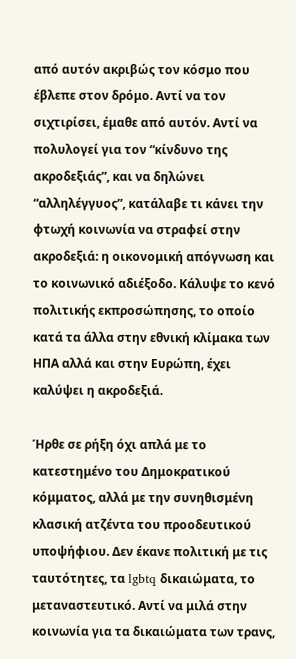από αυτόν ακριβώς τον κόσμο που έβλεπε στον δρόμο. Αντί να τον σιχτιρίσει, έμαθε από αυτόν. Αντί να πολυλογεί για τον “κίνδυνο της ακροδεξιάς”, και να δηλώνει “αλληλέγγυος”, κατάλαβε τι κάνει την φτωχή κοινωνία να στραφεί στην ακροδεξιά: η οικονομική απόγνωση και το κοινωνικό αδιέξοδο. Κάλυψε το κενό πολιτικής εκπροσώπησης, το οποίο κατά τα άλλα στην εθνική κλίμακα των ΗΠΑ αλλά και στην Ευρώπη, έχει καλύψει η ακροδεξιά.

Ήρθε σε ρήξη όχι απλά με το κατεστημένο του Δημοκρατικού κόμματος, αλλά με την συνηθισμένη κλασική ατζέντα του προοδευτικού υποψήφιου. Δεν έκανε πολιτική με τις ταυτότητες, τα lgbtq δικαιώματα, το μεταναστευτικό. Αντί να μιλά στην κοινωνία για τα δικαιώματα των τρανς,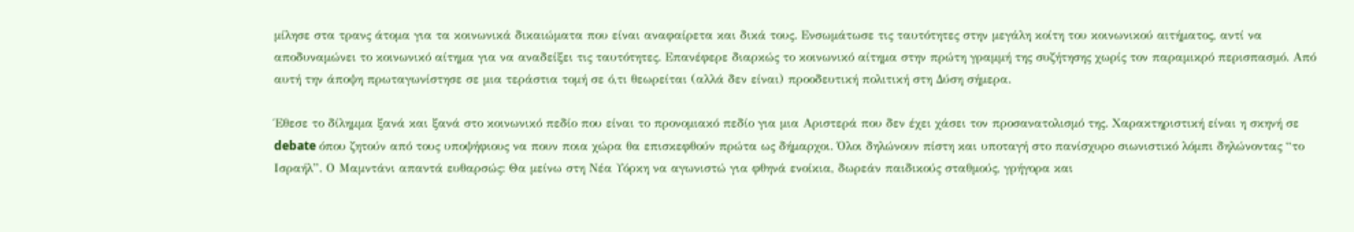μίλησε στα τρανς άτομα για τα κοινωνικά δικαιώματα που είναι αναφαίρετα και δικά τους. Ενσωμάτωσε τις ταυτότητες στην μεγάλη κοίτη του κοινωνικού αιτήματος, αντί να αποδυναμώνει το κοινωνικό αίτημα για να αναδείξει τις ταυτότητες. Επανέφερε διαρκώς το κοινωνικό αίτημα στην πρώτη γραμμή της συζήτησης χωρίς τον παραμικρό περισπασμό. Από αυτή την άποψη πρωταγωνίστησε σε μια τεράστια τομή σε ό,τι θεωρείται (αλλά δεν είναι) προοδευτική πολιτική στη Δύση σήμερα.

Έθεσε το δίλημμα ξανά και ξανά στο κοινωνικό πεδίο που είναι το προνομιακό πεδίο για μια Αριστερά που δεν έχει χάσει τον προσανατολισμό της. Χαρακτηριστική είναι η σκηνή σε debate όπου ζητούν από τους υποψήφιους να πουν ποια χώρα θα επισκεφθούν πρώτα ως δήμαρχοι. Όλοι δηλώνουν πίστη και υποταγή στο πανίσχυρο σιωνιστικό λόμπι δηλώνοντας “το Ισραήλ”. Ο Μαμντάνι απαντά ευθαρσώς: Θα μείνω στη Νέα Υόρκη να αγωνιστώ για φθηνά ενοίκια, δωρεάν παιδικούς σταθμούς, γρήγορα και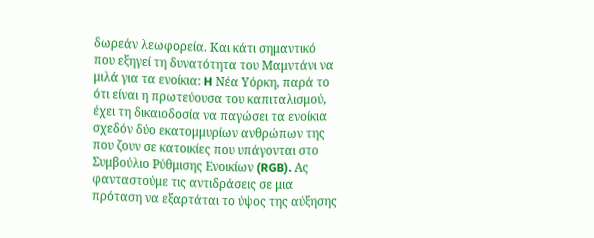δωρεάν λεωφορεία. Και κάτι σημαντικό που εξηγεί τη δυνατότητα του Μαμντάνι να μιλά για τα ενοίκια: H Νέα Υόρκη, παρά το ότι είναι η πρωτεύουσα του καπιταλισμού, έχει τη δικαιοδοσία να παγώσει τα ενοίκια σχεδόν δύο εκατομμυρίων ανθρώπων της που ζουν σε κατοικίες που υπάγονται στο Συμβούλιο Ρύθμισης Ενοικίων (RGB). Ας φανταστούμε τις αντιδράσεις σε μια πρόταση να εξαρτάται το ύψος της αύξησης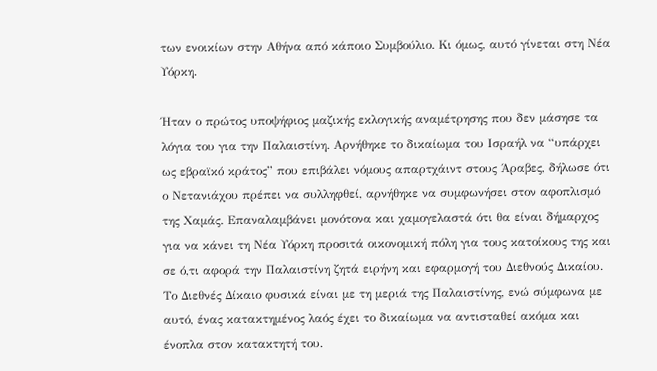των ενοικίων στην Αθήνα από κάποιο Συμβούλιο. Κι όμως, αυτό γίνεται στη Νέα Υόρκη.

Ήταν ο πρώτος υποψήφιος μαζικής εκλογικής αναμέτρησης που δεν μάσησε τα λόγια του για την Παλαιστίνη. Αρνήθηκε το δικαίωμα του Ισραήλ να “υπάρχει ως εβραϊκό κράτος” που επιβάλει νόμους απαρτχάιντ στους Άραβες, δήλωσε ότι ο Νετανιάχου πρέπει να συλληφθεί, αρνήθηκε να συμφωνήσει στον αφοπλισμό της Χαμάς. Επαναλαμβάνει μονότονα και χαμογελαστά ότι θα είναι δήμαρχος για να κάνει τη Νέα Υόρκη προσιτά οικονομική πόλη για τους κατοίκους της και σε ό,τι αφορά την Παλαιστίνη ζητά ειρήνη και εφαρμογή του Διεθνούς Δικαίου. Το Διεθνές Δίκαιο φυσικά είναι με τη μεριά της Παλαιστίνης, ενώ σύμφωνα με αυτό, ένας κατακτημένος λαός έχει το δικαίωμα να αντισταθεί ακόμα και ένοπλα στον κατακτητή του.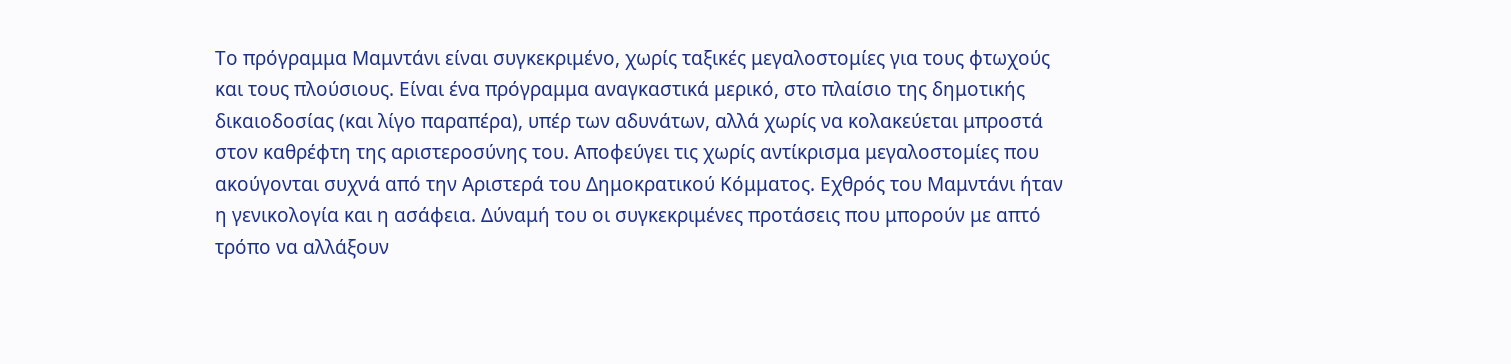Το πρόγραμμα Μαμντάνι είναι συγκεκριμένο, χωρίς ταξικές μεγαλοστομίες για τους φτωχούς και τους πλούσιους. Είναι ένα πρόγραμμα αναγκαστικά μερικό, στο πλαίσιο της δημοτικής δικαιοδοσίας (και λίγο παραπέρα), υπέρ των αδυνάτων, αλλά χωρίς να κολακεύεται μπροστά στον καθρέφτη της αριστεροσύνης του. Αποφεύγει τις χωρίς αντίκρισμα μεγαλοστομίες που ακούγονται συχνά από την Αριστερά του Δημοκρατικού Κόμματος. Εχθρός του Μαμντάνι ήταν η γενικολογία και η ασάφεια. Δύναμή του οι συγκεκριμένες προτάσεις που μπορούν με απτό τρόπο να αλλάξουν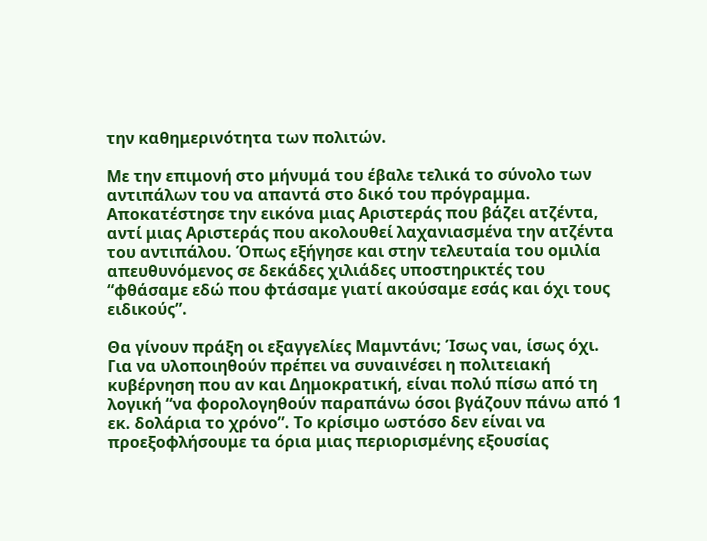την καθημερινότητα των πολιτών.

Με την επιμονή στο μήνυμά του έβαλε τελικά το σύνολο των αντιπάλων του να απαντά στο δικό του πρόγραμμα. Αποκατέστησε την εικόνα μιας Αριστεράς που βάζει ατζέντα, αντί μιας Αριστεράς που ακολουθεί λαχανιασμένα την ατζέντα του αντιπάλου. Όπως εξήγησε και στην τελευταία του ομιλία απευθυνόμενος σε δεκάδες χιλιάδες υποστηρικτές του “φθάσαμε εδώ που φτάσαμε γιατί ακούσαμε εσάς και όχι τους ειδικούς”.

Θα γίνουν πράξη οι εξαγγελίες Μαμντάνι; Ίσως ναι, ίσως όχι. Για να υλοποιηθούν πρέπει να συναινέσει η πολιτειακή κυβέρνηση που αν και Δημοκρατική, είναι πολύ πίσω από τη λογική “να φορολογηθούν παραπάνω όσοι βγάζουν πάνω από 1 εκ. δολάρια το χρόνο”. Το κρίσιμο ωστόσο δεν είναι να προεξοφλήσουμε τα όρια μιας περιορισμένης εξουσίας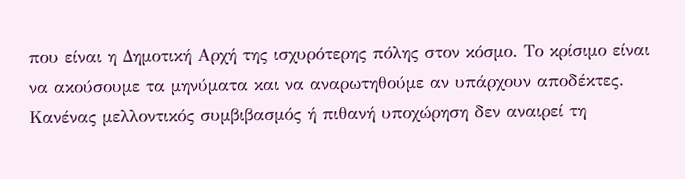που είναι η Δημοτική Αρχή της ισχυρότερης πόλης στον κόσμο. Το κρίσιμο είναι να ακούσουμε τα μηνύματα και να αναρωτηθούμε αν υπάρχουν αποδέκτες. Κανένας μελλοντικός συμβιβασμός ή πιθανή υποχώρηση δεν αναιρεί τη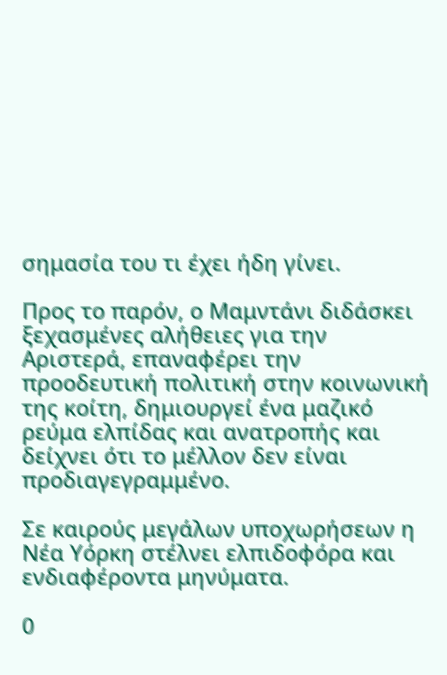σημασία του τι έχει ήδη γίνει.

Προς το παρόν, ο Μαμντάνι διδάσκει ξεχασμένες αλήθειες για την Αριστερά, επαναφέρει την προοδευτική πολιτική στην κοινωνική της κοίτη, δημιουργεί ένα μαζικό ρεύμα ελπίδας και ανατροπής και δείχνει ότι το μέλλον δεν είναι προδιαγεγραμμένο.

Σε καιρούς μεγάλων υποχωρήσεων η Νέα Υόρκη στέλνει ελπιδοφόρα και ενδιαφέροντα μηνύματα.

0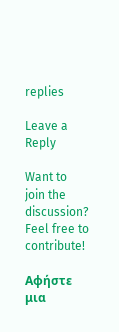replies

Leave a Reply

Want to join the discussion?
Feel free to contribute!

Αφήστε μια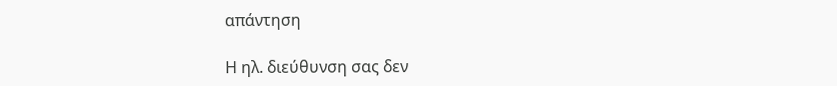απάντηση

Η ηλ. διεύθυνση σας δεν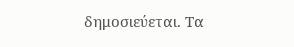δημοσιεύεται. Τα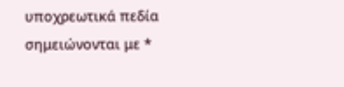υποχρεωτικά πεδία σημειώνονται με *